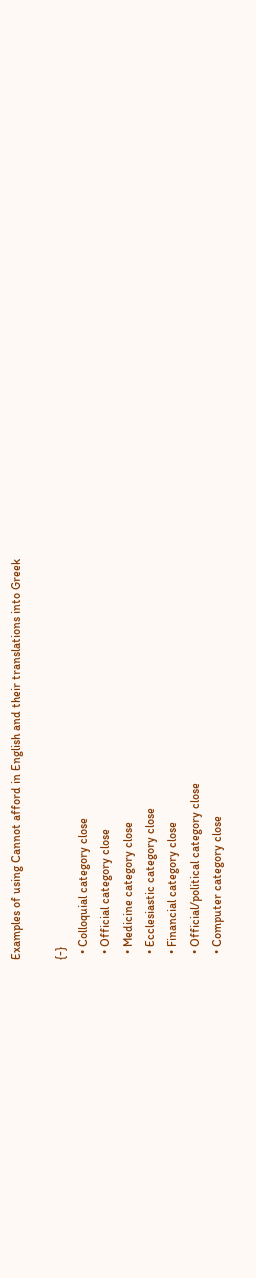Examples of using Cannot afford in English and their translations into Greek

{-}
  • Colloquial category close
  • Official category close
  • Medicine category close
  • Ecclesiastic category close
  • Financial category close
  • Official/political category close
  • Computer category close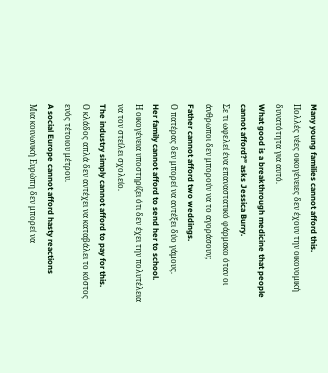Many young families cannot afford this.
Πολλές νέες οικογένειες δεν έχουν την οικονομική δυνατότητα για αυτό.
What good is a breakthrough medicine that people cannot afford?” asks Jessica Burry.
Σε τι ωφελεί ένα επαναστατικό φάρμακο όταν οι άνθρωποι δεν μπορούν να το αγοράσουν;
Father cannot afford two weddings.
Ο πατέρας δεν μπορεί να αντέξει δύο γάμους.
Her family cannot afford to send her to school.
Η οικογένεια υποστηρίζει ότι δεν έχει την πολυτέλεια να τον στείλει σχολείο.
The industry simply cannot afford to pay for this.
Ο κλάδος απλά δεν αντέχει να καταβάλει το κόστος ενός τέτοιου μέτρου.
A social Europe cannot afford hasty reactions
Μια κοινωνική Ευρώπη δεν μπορεί να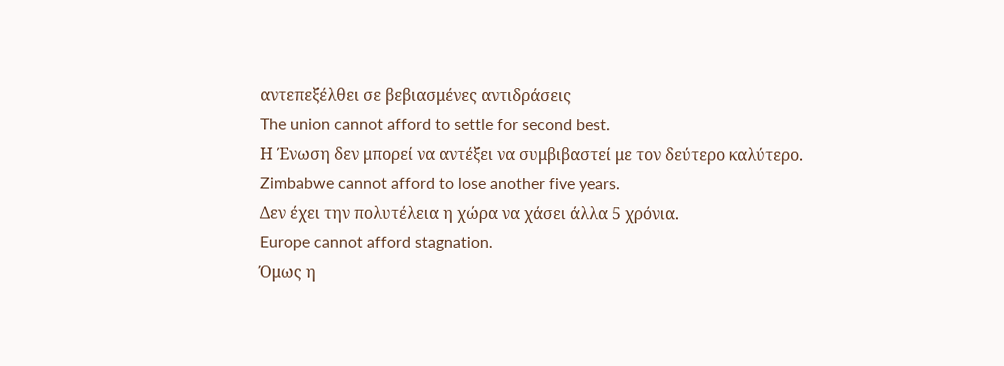αντεπεξέλθει σε βεβιασμένες αντιδράσεις
The union cannot afford to settle for second best.
Η Ένωση δεν μπορεί να αντέξει να συμβιβαστεί με τον δεύτερο καλύτερο.
Zimbabwe cannot afford to lose another five years.
Δεν έχει την πολυτέλεια η χώρα να χάσει άλλα 5 χρόνια.
Europe cannot afford stagnation.
Όμως η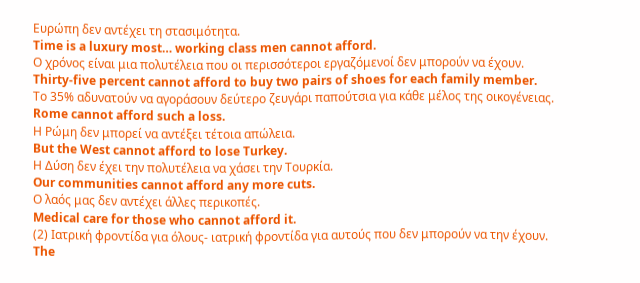Ευρώπη δεν αντέχει τη στασιμότητα.
Time is a luxury most… working class men cannot afford.
Ο χρόνος είναι μια πολυτέλεια που οι περισσότεροι εργαζόμενοί δεν μπορούν να έχουν.
Thirty-five percent cannot afford to buy two pairs of shoes for each family member.
Το 35% αδυνατούν να αγοράσουν δεύτερο ζευγάρι παπούτσια για κάθε μέλος της οικογένειας.
Rome cannot afford such a loss.
Η Ρώμη δεν μπορεί να αντέξει τέτοια απώλεια.
But the West cannot afford to lose Turkey.
Η Δύση δεν έχει την πολυτέλεια να χάσει την Τουρκία.
Our communities cannot afford any more cuts.
Ο λαός μας δεν αντέχει άλλες περικοπές.
Medical care for those who cannot afford it.
(2) Ιατρική φροντίδα για όλους- ιατρική φροντίδα για αυτούς που δεν μπορούν να την έχουν.
The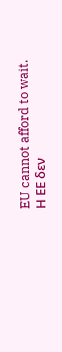EU cannot afford to wait.
Η ΕΕ δεν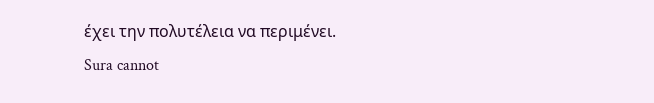έχει την πολυτέλεια να περιμένει.
Sura cannot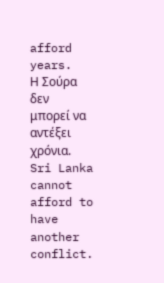afford years.
Η Σούρα δεν μπορεί να αντέξει χρόνια.
Sri Lanka cannot afford to have another conflict.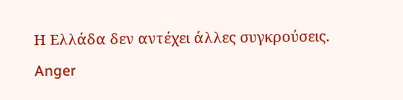Η Ελλάδα δεν αντέχει άλλες συγκρούσεις.
Anger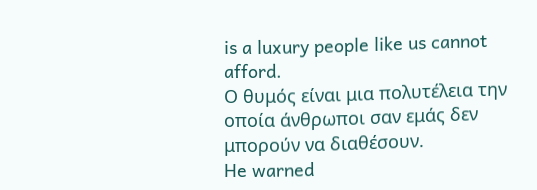is a luxury people like us cannot afford.
Ο θυμός είναι μια πολυτέλεια την οποία άνθρωποι σαν εμάς δεν μπορούν να διαθέσουν.
He warned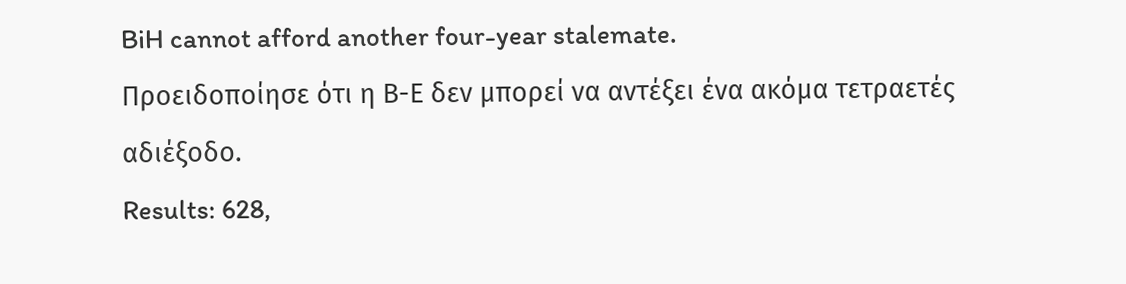BiH cannot afford another four-year stalemate.
Προειδοποίησε ότι η Β-Ε δεν μπορεί να αντέξει ένα ακόμα τετραετές αδιέξοδο.
Results: 628,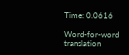Time: 0.0616

Word-for-word translation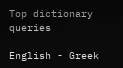Top dictionary queries

English - Greek